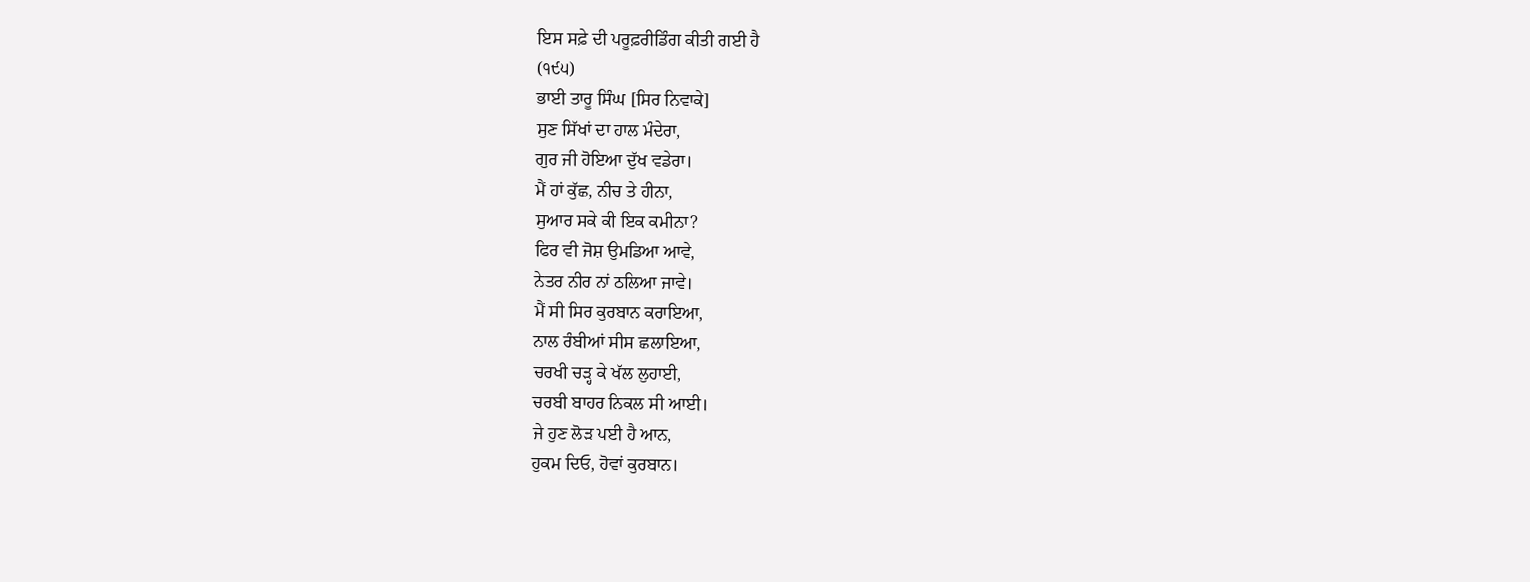ਇਸ ਸਫ਼ੇ ਦੀ ਪਰੂਫ਼ਰੀਡਿੰਗ ਕੀਤੀ ਗਈ ਹੈ
(੧੯੫)
ਭਾਈ ਤਾਰੂ ਸਿੰਘ [ਸਿਰ ਨਿਵਾਕੇ]
ਸੁਣ ਸਿੱਖਾਂ ਦਾ ਹਾਲ ਮੰਦੇਰਾ,
ਗੁਰ ਜੀ ਹੋਇਆ ਦੁੱਖ ਵਡੇਰਾ।
ਮੈਂ ਹਾਂ ਕੁੱਛ, ਨੀਚ ਤੇ ਹੀਨਾ,
ਸੁਆਰ ਸਕੇ ਕੀ ਇਕ ਕਮੀਨਾ?
ਫਿਰ ਵੀ ਜੋਸ਼ ਉਮਡਿਆ ਆਵੇ,
ਨੇਤਰ ਨੀਰ ਨਾਂ ਠਲਿਆ ਜਾਵੇ।
ਮੈਂ ਸੀ ਸਿਰ ਕੁਰਬਾਨ ਕਰਾਇਆ,
ਨਾਲ ਰੰਬੀਆਂ ਸੀਸ ਛਲਾਇਆ,
ਚਰਖੀ ਚੜ੍ਹ ਕੇ ਖੱਲ ਲੁਹਾਈ,
ਚਰਬੀ ਬਾਹਰ ਨਿਕਲ ਸੀ ਆਈ।
ਜੇ ਹੁਣ ਲੋੜ ਪਈ ਹੈ ਆਨ,
ਹੁਕਮ ਦਿਓ, ਹੋਵਾਂ ਕੁਰਬਾਨ।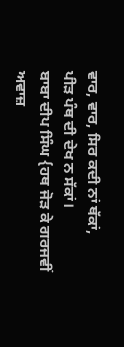ਵਾਰ, ਵਾਰ, ਸਿਰ ਕਦੀ ਨਾਂ ਥੱਕਾਂ,
ਪੀੜ ਪੰਥ ਦੀ ਦੇਖ ਨ ਸੱਕਾਂ।
ਬਾਬਾ ਦੀਪ ਸਿੰਘ {ਹਥ ਜੋੜ ਕੇ ਗਰਜਵੀਂ ਅਵਾਜ਼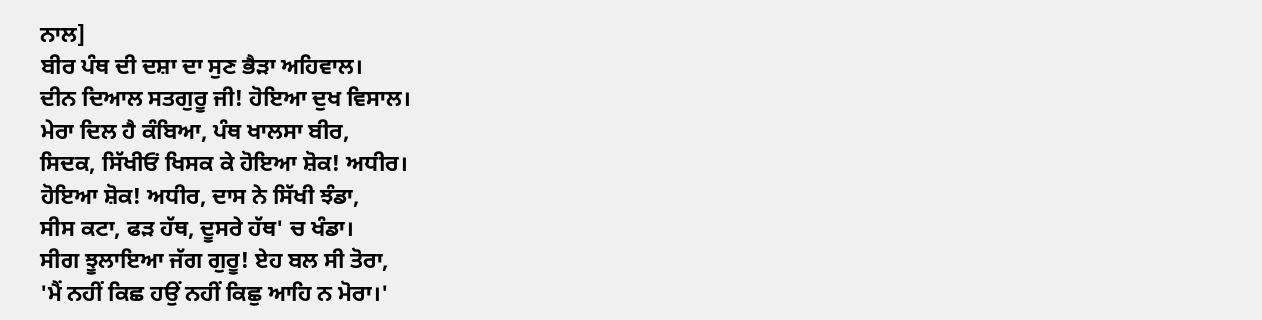ਨਾਲ]
ਬੀਰ ਪੰਥ ਦੀ ਦਸ਼ਾ ਦਾ ਸੁਣ ਭੈੜਾ ਅਹਿਵਾਲ।
ਦੀਨ ਦਿਆਲ ਸਤਗੁਰੂ ਜੀ! ਹੋਇਆ ਦੁਖ ਵਿਸਾਲ।
ਮੇਰਾ ਦਿਲ ਹੈ ਕੰਬਿਆ, ਪੰਥ ਖਾਲਸਾ ਬੀਰ,
ਸਿਦਕ, ਸਿੱਖੀਓਂ ਖਿਸਕ ਕੇ ਹੋਇਆ ਸ਼ੋਕ! ਅਧੀਰ।
ਹੋਇਆ ਸ਼ੋਕ! ਅਧੀਰ, ਦਾਸ ਨੇ ਸਿੱਖੀ ਝੰਡਾ,
ਸੀਸ ਕਟਾ, ਫੜ ਹੱਥ, ਦੂਸਰੇ ਹੱਥ' ਚ ਖੰਡਾ।
ਸੀਗ ਝੂਲਾਇਆ ਜੱਗ ਗੁਰੂ! ਏਹ ਬਲ ਸੀ ਤੋਰਾ,
'ਮੈਂ ਨਹੀਂ ਕਿਛ ਹਉਂ ਨਹੀਂ ਕਿਛੁ ਆਹਿ ਨ ਮੋਰਾ।'